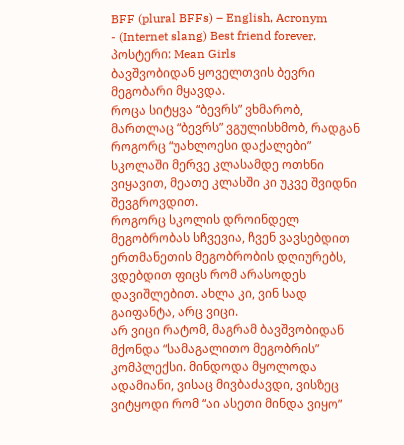BFF (plural BFFs) – English, Acronym
- (Internet slang) Best friend forever.
პოსტერი: Mean Girls
ბავშვობიდან ყოველთვის ბევრი მეგობარი მყავდა.
როცა სიტყვა “ბევრს” ვხმარობ, მართლაც “ბევრს” ვგულისხმობ, რადგან როგორც “უახლოესი დაქალები” სკოლაში მერვე კლასამდე ოთხნი ვიყავით, მეათე კლასში კი უკვე შვიდნი შევგროვდით.
როგორც სკოლის დროინდელ მეგობრობას სჩვევია, ჩვენ ვავსებდით ერთმანეთის მეგობრობის დღიურებს, ვდებდით ფიცს რომ არასოდეს დავიშლებით. ახლა კი, ვინ სად გაიფანტა, არც ვიცი.
არ ვიცი რატომ, მაგრამ ბავშვობიდან მქონდა “სამაგალითო მეგობრის” კომპლექსი. მინდოდა მყოლოდა ადამიანი, ვისაც მივბაძავდი, ვისზეც ვიტყოდი რომ “აი ასეთი მინდა ვიყო”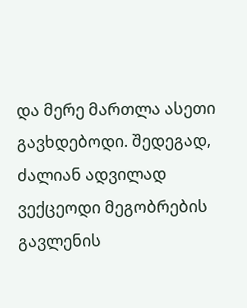და მერე მართლა ასეთი გავხდებოდი. შედეგად, ძალიან ადვილად ვექცეოდი მეგობრების გავლენის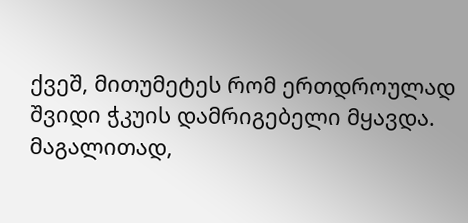ქვეშ, მითუმეტეს რომ ერთდროულად შვიდი ჭკუის დამრიგებელი მყავდა.
მაგალითად,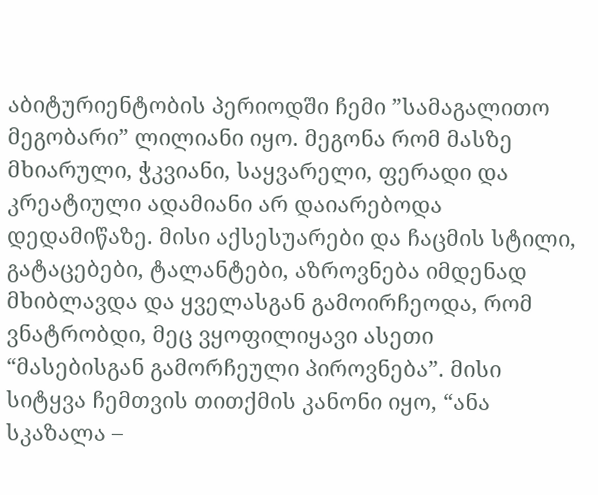აბიტურიენტობის პერიოდში ჩემი ”სამაგალითო მეგობარი” ლილიანი იყო. მეგონა რომ მასზე მხიარული, ჭკვიანი, საყვარელი, ფერადი და კრეატიული ადამიანი არ დაიარებოდა დედამიწაზე. მისი აქსესუარები და ჩაცმის სტილი, გატაცებები, ტალანტები, აზროვნება იმდენად მხიბლავდა და ყველასგან გამოირჩეოდა, რომ ვნატრობდი, მეც ვყოფილიყავი ასეთი “მასებისგან გამორჩეული პიროვნება”. მისი სიტყვა ჩემთვის თითქმის კანონი იყო, “ანა სკაზალა –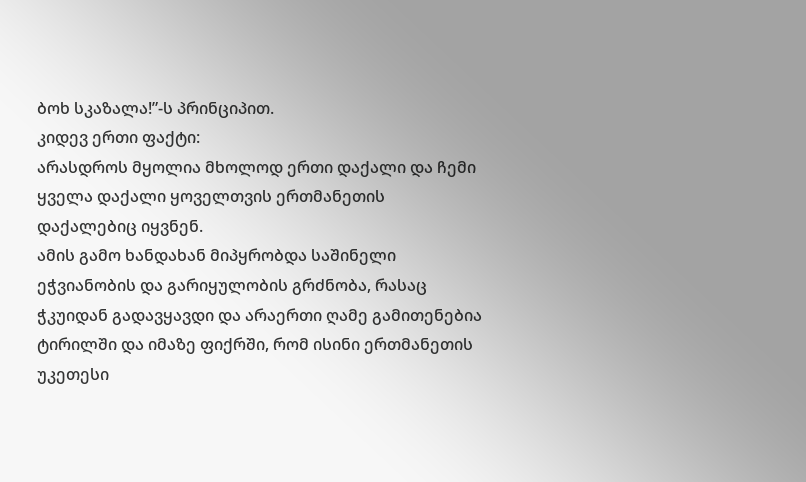ბოხ სკაზალა!”-ს პრინციპით.
კიდევ ერთი ფაქტი:
არასდროს მყოლია მხოლოდ ერთი დაქალი და ჩემი ყველა დაქალი ყოველთვის ერთმანეთის დაქალებიც იყვნენ.
ამის გამო ხანდახან მიპყრობდა საშინელი ეჭვიანობის და გარიყულობის გრძნობა, რასაც ჭკუიდან გადავყავდი და არაერთი ღამე გამითენებია ტირილში და იმაზე ფიქრში, რომ ისინი ერთმანეთის უკეთესი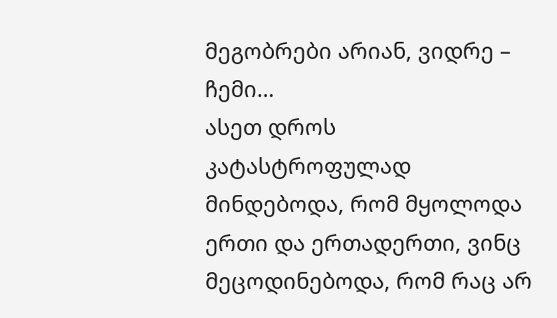მეგობრები არიან, ვიდრე – ჩემი…
ასეთ დროს კატასტროფულად მინდებოდა, რომ მყოლოდა ერთი და ერთადერთი, ვინც მეცოდინებოდა, რომ რაც არ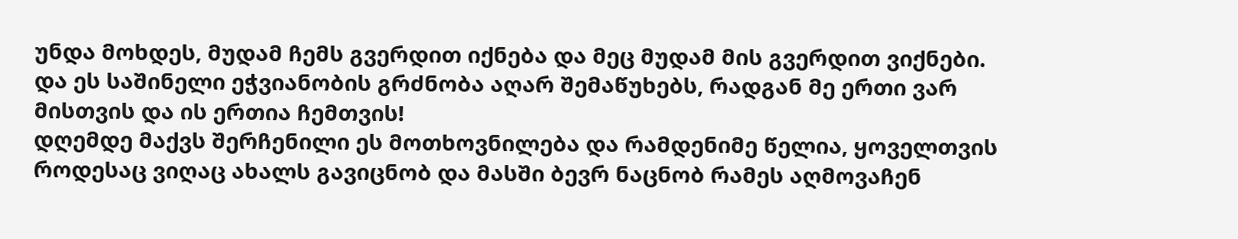უნდა მოხდეს, მუდამ ჩემს გვერდით იქნება და მეც მუდამ მის გვერდით ვიქნები.
და ეს საშინელი ეჭვიანობის გრძნობა აღარ შემაწუხებს, რადგან მე ერთი ვარ მისთვის და ის ერთია ჩემთვის!
დღემდე მაქვს შერჩენილი ეს მოთხოვნილება და რამდენიმე წელია, ყოველთვის როდესაც ვიღაც ახალს გავიცნობ და მასში ბევრ ნაცნობ რამეს აღმოვაჩენ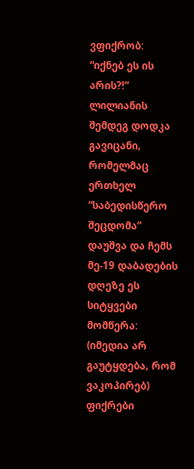ვფიქრობ:
“იქნებ ეს ის არის?!”
ლილიანის შემდეგ დოდკა გავიცანი, რომელმაც ერთხელ “საბედისწერო შეცდომა” დაუშვა და ჩემს მე-19 დაბადების დღეზე ეს სიტყვები მომწერა:
(იმედია არ გაუტყდება, რომ ვაკოპირებ)
ფიქრები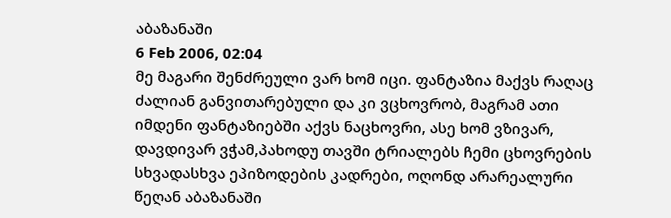აბაზანაში
6 Feb 2006, 02:04
მე მაგარი შენძრეული ვარ ხომ იცი. ფანტაზია მაქვს რაღაც ძალიან განვითარებული და კი ვცხოვრობ, მაგრამ ათი იმდენი ფანტაზიებში აქვს ნაცხოვრი, ასე ხომ ვზივარ, დავდივარ ვჭამ,პახოდუ თავში ტრიალებს ჩემი ცხოვრების სხვადასხვა ეპიზოდების კადრები, ოღონდ არარეალური
წეღან აბაზანაში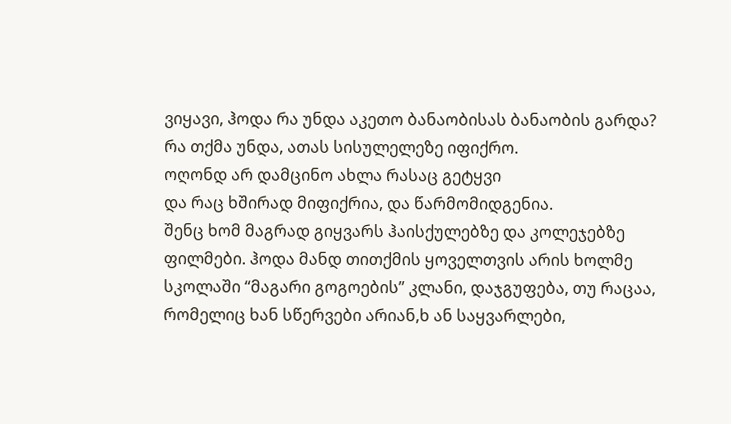ვიყავი, ჰოდა რა უნდა აკეთო ბანაობისას ბანაობის გარდა? რა თქმა უნდა, ათას სისულელეზე იფიქრო.
ოღონდ არ დამცინო ახლა რასაც გეტყვი
და რაც ხშირად მიფიქრია, და წარმომიდგენია.
შენც ხომ მაგრად გიყვარს ჰაისქულებზე და კოლეჯებზე ფილმები. ჰოდა მანდ თითქმის ყოველთვის არის ხოლმე სკოლაში “მაგარი გოგოების” კლანი, დაჯგუფება, თუ რაცაა, რომელიც ხან სწერვები არიან,ხ ან საყვარლები,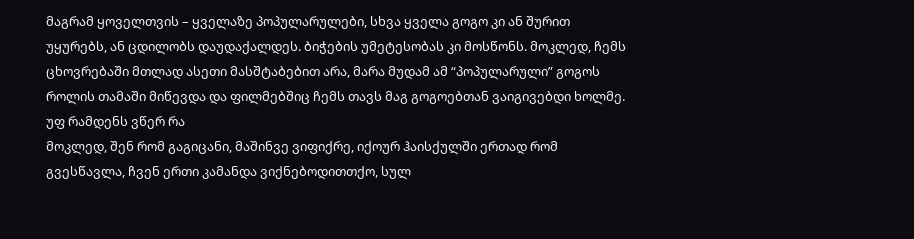მაგრამ ყოველთვის – ყველაზე პოპულარულები, სხვა ყველა გოგო კი ან შურით უყურებს, ან ცდილობს დაუდაქალდეს. ბიჭების უმეტესობას კი მოსწონს. მოკლედ, ჩემს ცხოვრებაში მთლად ასეთი მასშტაბებით არა, მარა მუდამ ამ “პოპულარული” გოგოს როლის თამაში მიწევდა და ფილმებშიც ჩემს თავს მაგ გოგოებთან ვაიგივებდი ხოლმე.
უფ რამდენს ვწერ რა
მოკლედ, შენ რომ გაგიცანი, მაშინვე ვიფიქრე, იქოურ ჰაისქულში ერთად რომ გვესწავლა, ჩვენ ერთი კამანდა ვიქნებოდითთქო, სულ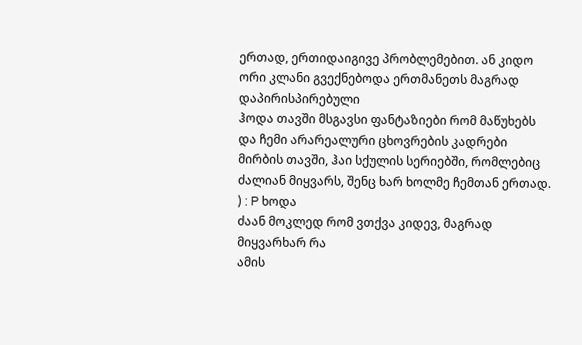ერთად, ერთიდაიგივე პრობლემებით. ან კიდო ორი კლანი გვექნებოდა ერთმანეთს მაგრად დაპირისპირებული
ჰოდა თავში მსგავსი ფანტაზიები რომ მაწუხებს და ჩემი არარეალური ცხოვრების კადრები მირბის თავში, ჰაი სქულის სერიებში, რომლებიც ძალიან მიყვარს, შენც ხარ ხოლმე ჩემთან ერთად.
) : P ხოდა
ძაან მოკლედ რომ ვთქვა კიდევ, მაგრად მიყვარხარ რა
ამის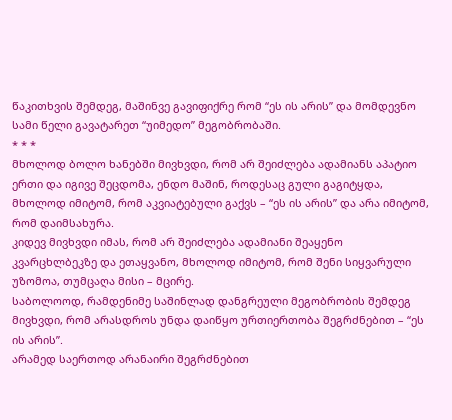წაკითხვის შემდეგ, მაშინვე გავიფიქრე რომ “ეს ის არის” და მომდევნო სამი წელი გავატარეთ “უიმედო” მეგობრობაში.
* * *
მხოლოდ ბოლო ხანებში მივხვდი, რომ არ შეიძლება ადამიანს აპატიო ერთი და იგივე შეცდომა, ენდო მაშინ, როდესაც გული გაგიტყდა, მხოლოდ იმიტომ, რომ აკვიატებული გაქვს – “ეს ის არის” და არა იმიტომ, რომ დაიმსახურა.
კიდევ მივხვდი იმას, რომ არ შეიძლება ადამიანი შეაყენო კვარცხლბეკზე და ეთაყვანო, მხოლოდ იმიტომ, რომ შენი სიყვარული უზომოა, თუმცაღა მისი – მცირე.
საბოლოოდ, რამდენიმე საშინლად დანგრეული მეგობრობის შემდეგ მივხვდი, რომ არასდროს უნდა დაიწყო ურთიერთობა შეგრძნებით – “ეს ის არის”.
არამედ საერთოდ არანაირი შეგრძნებით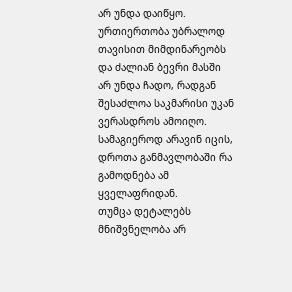არ უნდა დაიწყო.
ურთიერთობა უბრალოდ თავისით მიმდინარეობს და ძალიან ბევრი მასში არ უნდა ჩადო, რადგან შესაძლოა საკმარისი უკან ვერასდროს ამოიღო. სამაგიეროდ არავინ იცის, დროთა განმავლობაში რა გამოდნება ამ ყველაფრიდან.
თუმცა დეტალებს მნიშვნელობა არ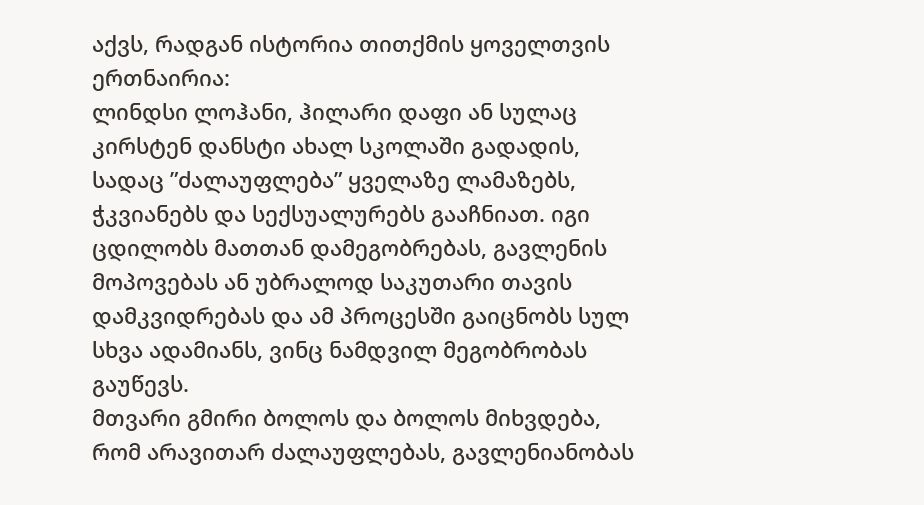აქვს, რადგან ისტორია თითქმის ყოველთვის ერთნაირია:
ლინდსი ლოჰანი, ჰილარი დაფი ან სულაც კირსტენ დანსტი ახალ სკოლაში გადადის, სადაც ”ძალაუფლება” ყველაზე ლამაზებს, ჭკვიანებს და სექსუალურებს გააჩნიათ. იგი ცდილობს მათთან დამეგობრებას, გავლენის მოპოვებას ან უბრალოდ საკუთარი თავის დამკვიდრებას და ამ პროცესში გაიცნობს სულ სხვა ადამიანს, ვინც ნამდვილ მეგობრობას გაუწევს.
მთვარი გმირი ბოლოს და ბოლოს მიხვდება, რომ არავითარ ძალაუფლებას, გავლენიანობას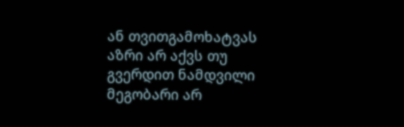ან თვითგამოხატვას აზრი არ აქვს თუ გვერდით ნამდვილი მეგობარი არ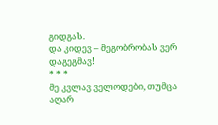გიდგას.
და კიდევ – მეგობრობას ვერ დაგეგმავ!
* * *
მე კვლავ ველოდები, თუმცა აღარ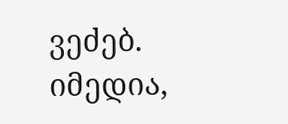ვეძებ.
იმედია,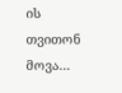ის თვითონ მოვა…